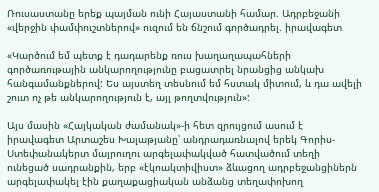Ռուսաստանը երեք պայման ունի Հայաստանի համար. Ադրբեջանի «վերջին փամփուշտներով» ուզում են ճնշում գործադրել. իրավագետ

«Կարծում եմ պետք է դադարենք ռուս խաղաղապահների գործառութային անկարողությունը բացատրել նրանցից անկախ հանգամանքներով: Ես այստեղ տեսնում եմ հստակ միտում, և դա ավելի շուտ ոչ թե անկարողություն է, այլ թողտվություն»:

Այս մասին «Հայկական ժամանակ»-ի հետ զրույցում ասում է իրավագետ Արտաշես Խալաթյանը՝ անդրադառնալով երեկ Գորիս-Ստեփանակերտ մայրուղու արգելափակված հատվածում տեղի ունեցած սադրանքին, երբ «էկոակտիվիստ» ձևացող ադրբեջանցիներն արգելափակել էին քաղաքացիական անձանց տեղափոխող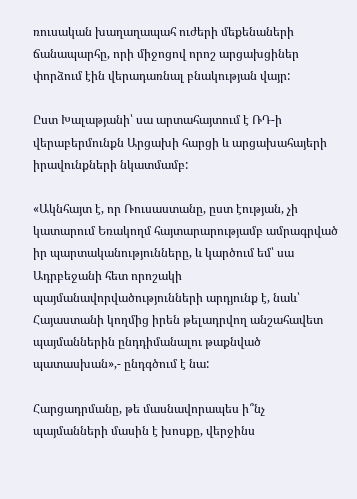ռուսական խաղաղապահ ուժերի մեքենաների ճանապարհը, որի միջոցով որոշ արցախցիներ փորձում էին վերադառնալ բնակության վայր:

Ըստ Խալաթյանի՝ սա արտահայտում է ՌԴ-ի վերաբերմունքն Արցախի հարցի և արցախահայերի իրավունքների նկատմամբ:

«Ակնհայտ է, որ Ռուսաստանը, ըստ էության, չի կատարում Եռակողմ հայտարարությամբ ամրագրված իր պարտականությունները, և կարծում եմ՝ սա Ադրբեջանի հետ որոշակի պայմանավորվածությունների արդյունք է, նաև՝ Հայաստանի կողմից իրեն թելադրվող անշահավետ պայմաններին ընդդիմանալու թաքնված պատասխան»,- ընդգծում է նա:

Հարցադրմանը, թե մասնավորապես ի՞նչ պայմանների մասին է խոսքը, վերջինս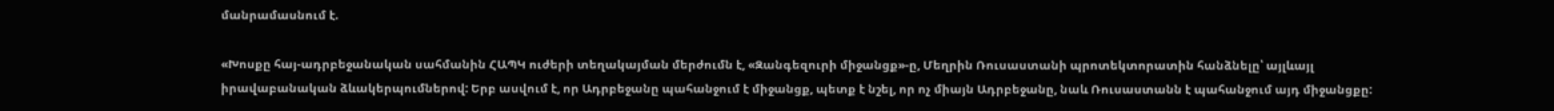մանրամասնում է.

«Խոսքը հայ-ադրբեջանական սահմանին ՀԱՊԿ ուժերի տեղակայման մերժումն է, «Զանգեզուրի միջանցք»-ը, Մեղրին Ռուսաստանի պրոտեկտորատին հանձնելը՝ այլևայլ իրավաբանական ձևակերպումներով: Երբ ասվում է, որ Ադրբեջանը պահանջում է միջանցք, պետք է նշել, որ ոչ միայն Ադրբեջանը, նաև Ռուսաստանն է պահանջում այդ միջանցքը: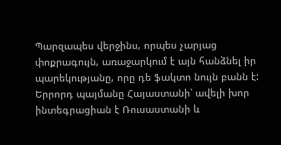Պարզապես վերջինս, որպես չարյաց փոքրագույն, առաջարկում է այն հանձնել իր պարեկությանը, որը դե ֆակտո նույն բանն է: Երրորդ պայմանը Հայաստանի՝ ավելի խոր ինտեգրացիան է Ռուսաստանի և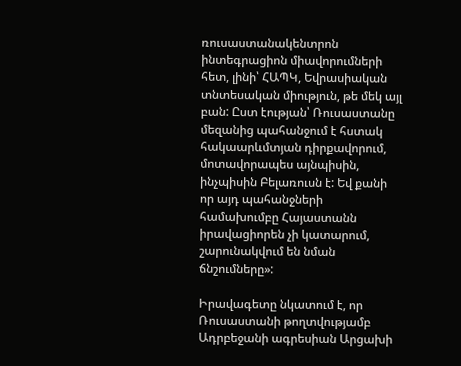ռուսաստանակենտրոն ինտեգրացիոն միավորումների հետ, լինի՝ ՀԱՊԿ, Եվրասիական տնտեսական միություն, թե մեկ այլ բան: Ըստ էության՝ Ռուսաստանը մեզանից պահանջում է հստակ հակաարևմտյան դիրքավորում, մոտավորապես այնպիսին, ինչպիսին Բելառուսն է: Եվ քանի որ այդ պահանջների համախումբը Հայաստանն իրավացիորեն չի կատարում, շարունակվում են նման ճնշումները»:

Իրավագետը նկատում է, որ Ռուսաստանի թողտվությամբ Ադրբեջանի ագրեսիան Արցախի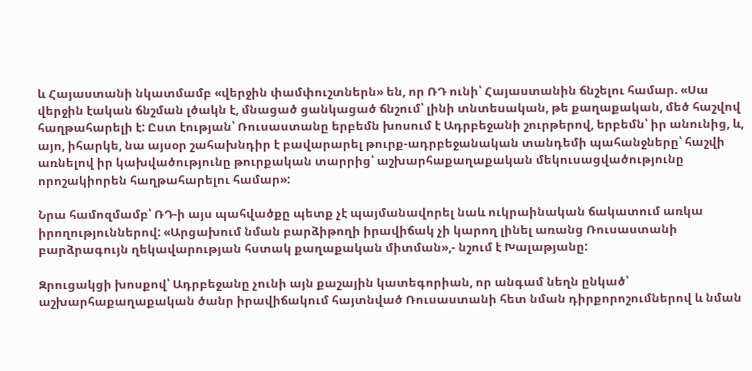և Հայաստանի նկատմամբ «վերջին փամփուշտներն» են, որ ՌԴ ունի՝ Հայաստանին ճնշելու համար. «Սա վերջին էական ճնշման լծակն է, մնացած ցանկացած ճնշում՝ լինի տնտեսական, թե քաղաքական, մեծ հաշվով հաղթահարելի է: Ըստ էության՝ Ռուսաստանը երբեմն խոսում է Ադրբեջանի շուրթերով, երբեմն՝ իր անունից, և, այո, իհարկե, նա այսօր շահախնդիր է բավարարել թուրք-ադրբեջանական տանդեմի պահանջները՝ հաշվի առնելով իր կախվածությունը թուրքական տարրից՝ աշխարհաքաղաքական մեկուսացվածությունը որոշակիորեն հաղթահարելու համար»:

Նրա համոզմամբ՝ ՌԴ-ի այս պահվածքը պետք չէ պայմանավորել նաև ուկրաինական ճակատում առկա իրողություններով: «Արցախում նման բարձիթողի իրավիճակ չի կարող լինել առանց Ռուսաստանի բարձրագույն ղեկավարության հստակ քաղաքական միտման»,- նշում է Խալաթյանը:

Զրուցակցի խոսքով՝ Ադրբեջանը չունի այն քաշային կատեգորիան, որ անգամ նեղն ընկած՝ աշխարհաքաղաքական ծանր իրավիճակում հայտնված Ռուսաստանի հետ նման դիրքորոշումներով և նման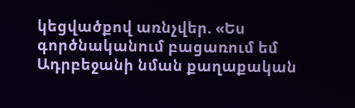կեցվածքով առնչվեր. «Ես գործնականում բացառում եմ Ադրբեջանի նման քաղաքական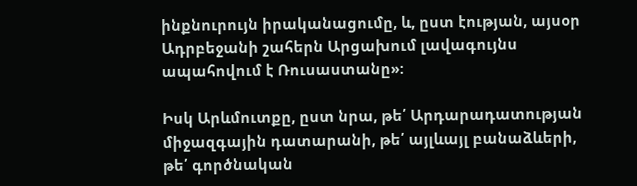ինքնուրույն իրականացումը, և, ըստ էության, այսօր Ադրբեջանի շահերն Արցախում լավագույնս ապահովում է Ռուսաստանը»:

Իսկ Արևմուտքը, ըստ նրա, թե՛ Արդարադատության միջազգային դատարանի, թե՛ այլևայլ բանաձևերի, թե՛ գործնական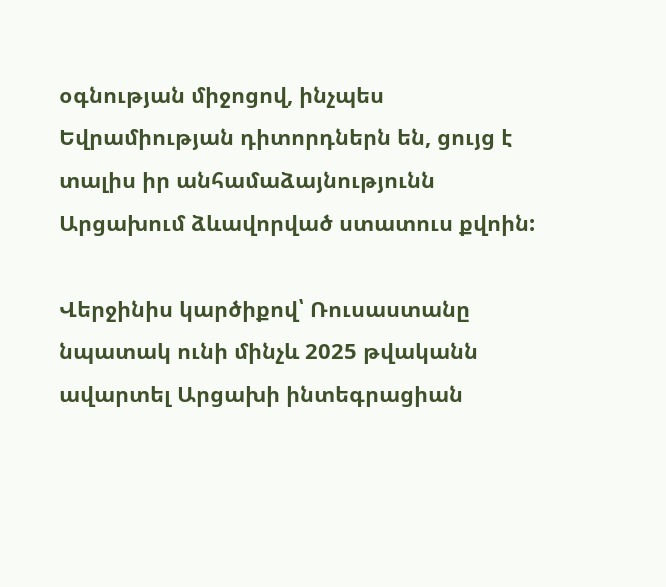օգնության միջոցով, ինչպես Եվրամիության դիտորդներն են, ցույց է տալիս իր անհամաձայնությունն Արցախում ձևավորված ստատուս քվոին:

Վերջինիս կարծիքով՝ Ռուսաստանը նպատակ ունի մինչև 2025 թվականն ավարտել Արցախի ինտեգրացիան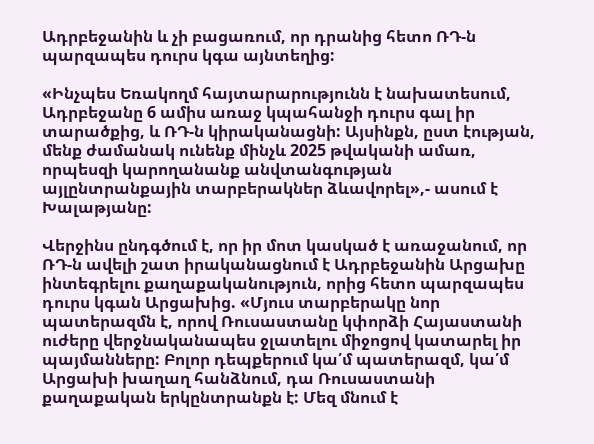Ադրբեջանին և չի բացառում, որ դրանից հետո ՌԴ-ն պարզապես դուրս կգա այնտեղից:

«Ինչպես Եռակողմ հայտարարությունն է նախատեսում, Ադրբեջանը 6 ամիս առաջ կպահանջի դուրս գալ իր տարածքից, և ՌԴ-ն կիրականացնի: Այսինքն, ըստ էության, մենք ժամանակ ունենք մինչև 2025 թվականի ամառ, որպեսզի կարողանանք անվտանգության այլընտրանքային տարբերակներ ձևավորել»,- ասում է Խալաթյանը:

Վերջինս ընդգծում է, որ իր մոտ կասկած է առաջանում, որ ՌԴ-ն ավելի շատ իրականացնում է Ադրբեջանին Արցախը ինտեգրելու քաղաքականություն, որից հետո պարզապես դուրս կգան Արցախից. «Մյուս տարբերակը նոր պատերազմն է, որով Ռուսաստանը կփորձի Հայաստանի ուժերը վերջնականապես ջլատելու միջոցով կատարել իր պայմանները: Բոլոր դեպքերում կա՛մ պատերազմ, կա՛մ Արցախի խաղաղ հանձնում, դա Ռուսաստանի քաղաքական երկընտրանքն է: Մեզ մնում է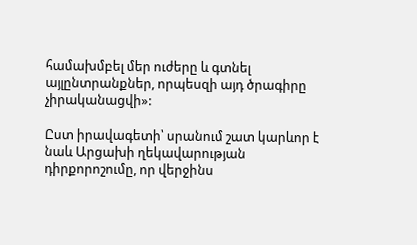համախմբել մեր ուժերը և գտնել այլընտրանքներ, որպեսզի այդ ծրագիրը չիրականացվի»:

Ըստ իրավագետի՝ սրանում շատ կարևոր է նաև Արցախի ղեկավարության դիրքորոշումը, որ վերջինս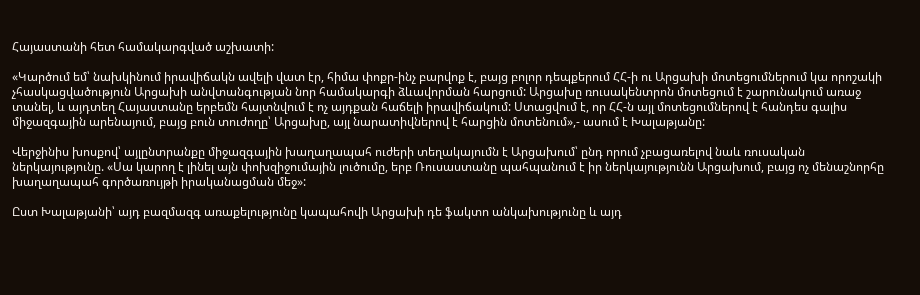Հայաստանի հետ համակարգված աշխատի:

«Կարծում եմ՝ նախկինում իրավիճակն ավելի վատ էր, հիմա փոքր-ինչ բարվոք է, բայց բոլոր դեպքերում ՀՀ-ի ու Արցախի մոտեցումներում կա որոշակի չհասկացվածություն Արցախի անվտանգության նոր համակարգի ձևավորման հարցում: Արցախը ռուսակենտրոն մոտեցում է շարունակում առաջ տանել, և այդտեղ Հայաստանը երբեմն հայտնվում է ոչ այդքան հաճելի իրավիճակում: Ստացվում է, որ ՀՀ-ն այլ մոտեցումներով է հանդես գալիս միջազգային արենայում, բայց բուն տուժողը՝ Արցախը, այլ նարատիվներով է հարցին մոտենում»,- ասում է Խալաթյանը:

Վերջինիս խոսքով՝ այլընտրանքը միջազգային խաղաղապահ ուժերի տեղակայումն է Արցախում՝ ընդ որում չբացառելով նաև ռուսական ներկայությունը. «Սա կարող է լինել այն փոխզիջումային լուծումը, երբ Ռուսաստանը պահպանում է իր ներկայությունն Արցախում, բայց ոչ մենաշնորհը խաղաղապահ գործառույթի իրականացման մեջ»:

Ըստ Խալաթյանի՝ այդ բազմազգ առաքելությունը կապահովի Արցախի դե ֆակտո անկախությունը և այդ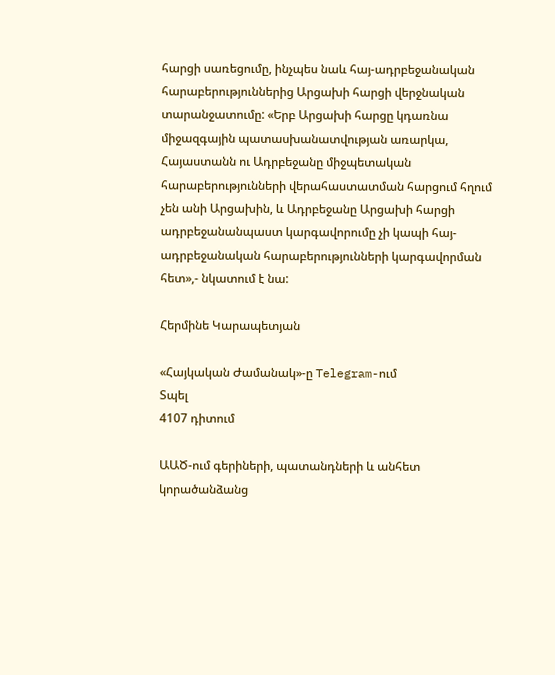հարցի սառեցումը, ինչպես նաև հայ-ադրբեջանական հարաբերություններից Արցախի հարցի վերջնական տարանջատումը: «Երբ Արցախի հարցը կդառնա միջազգային պատասխանատվության առարկա, Հայաստանն ու Ադրբեջանը միջպետական հարաբերությունների վերահաստատման հարցում հղում չեն անի Արցախին, և Ադրբեջանը Արցախի հարցի ադրբեջանանպաստ կարգավորումը չի կապի հայ-ադրբեջանական հարաբերությունների կարգավորման հետ»,- նկատում է նա:

Հերմինե Կարապետյան

«Հայկական Ժամանակ»-ը Telegram-ում
Տպել
4107 դիտում

ԱԱԾ-ում գերիների, պատանդների և անհետ կորածանձանց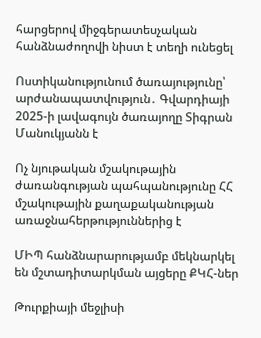հարցերով միջգերատեսչական հանձնաժողովի նիստ է տեղի ունեցել

Ոստիկանությունում ծառայությունը՝ արժանապատվություն․ Գվարդիայի 2025-ի լավագույն ծառայողը Տիգրան Մանուկյանն է

Ոչ նյութական մշակութային ժառանգության պահպանությունը ՀՀ մշակութային քաղաքականության առաջնահերթություններից է

ՄԻՊ հանձնարարությամբ մեկնարկել են մշտադիտարկման այցերը ՔԿՀ-ներ

Թուրքիայի մեջլիսի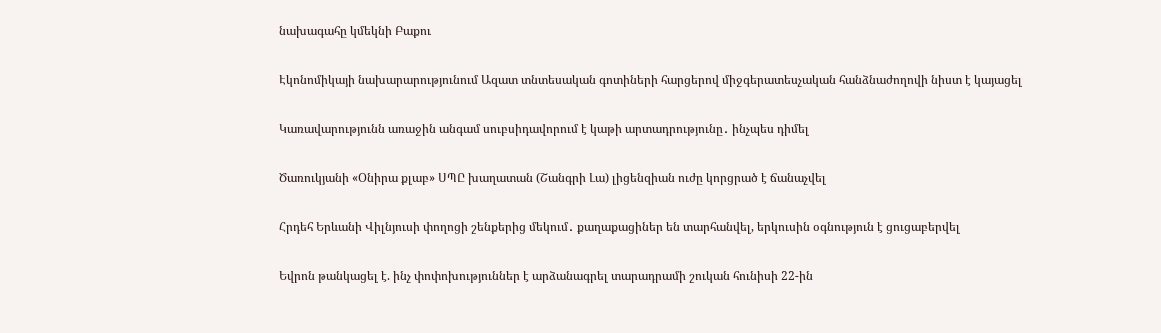նախագահը կմեկնի Բաքու

Էկոնոմիկայի նախարարությունում Ազատ տնտեսական գոտիների հարցերով միջգերատեսչական հանձնաժողովի նիստ է կայացել

Կառավարությունն առաջին անգամ սուբսիդավորում է կաթի արտադրությունը․ ինչպես դիմել

Ծառուկյանի «Օնիրա քլաբ» ՍՊԸ խաղատան (Շանգրի Լա) լիցենզիան ուժը կորցրած է ճանաչվել

Հրդեհ Երևանի Վիլնյուսի փողոցի շենքերից մեկում․ քաղաքացիներ են տարհանվել, երկուսին օգնություն է ցուցաբերվել

Եվրոն թանկացել է. ինչ փոփոխություններ է արձանագրել տարադրամի շուկան հունիսի 22-ին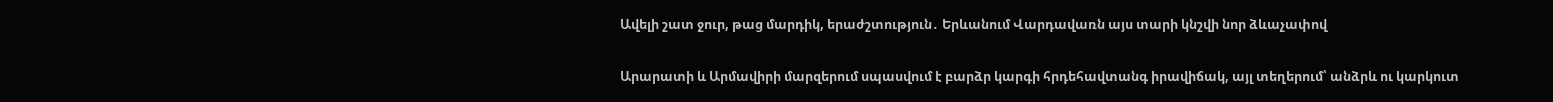Ավելի շատ ջուր, թաց մարդիկ, երաժշտություն․ Երևանում Վարդավառն այս տարի կնշվի նոր ձևաչափով

Արարատի և Արմավիրի մարզերում սպասվում է բարձր կարգի հրդեհավտանգ իրավիճակ, այլ տեղերում՝ անձրև ու կարկուտ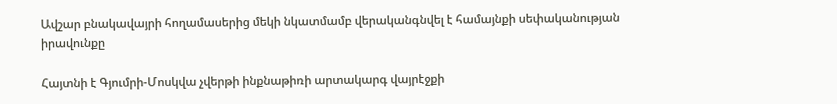Ավշար բնակավայրի հողամասերից մեկի նկատմամբ վերականգնվել է համայնքի սեփականության իրավունքը

Հայտնի է Գյումրի-Մոսկվա չվերթի ինքնաթիռի արտակարգ վայրէջքի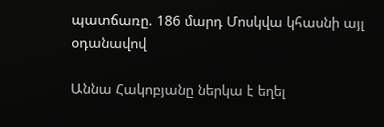պատճառը. 186 մարդ Մոսկվա կհասնի այլ օդանավով

Աննա Հակոբյանը ներկա է եղել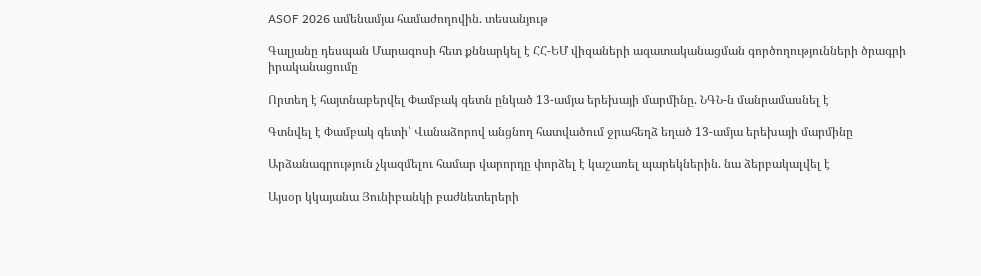ASOF 2026 ամենամյա համաժողովին. տեսանյութ

Գալյանը դեսպան Մարագոսի հետ քննարկել է ՀՀ-ԵՄ վիզաների ազատականացման գործողությունների ծրագրի իրականացումը

Որտեղ է հայտնաբերվել Փամբակ գետն ընկած 13-ամյա երեխայի մարմինը. ՆԳՆ-ն մանրամասնել է

Գտնվել է Փամբակ գետի՝ Վանաձորով անցնող հատվածում ջրահեղձ եղած 13-ամյա երեխայի մարմինը

Արձանագրություն չկազմելու համար վարորդը փորձել է կաշառել պարեկներին. նա ձերբակալվել է

Այսօր կկայանա Յունիբանկի բաժնետերերի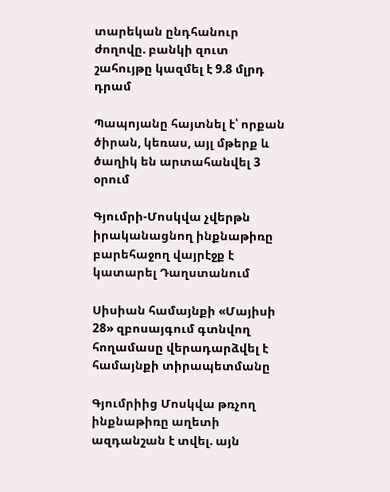տարեկան ընդհանուր ժողովը. բանկի զուտ շահույթը կազմել է 9.8 մլրդ դրամ

Պապոյանը հայտնել է՝ որքան ծիրան, կեռաս, այլ մթերք և ծաղիկ են արտահանվել 3 օրում

Գյումրի-Մոսկվա չվերթն իրականացնող ինքնաթիռը բարեհաջող վայրէջք է կատարել Դաղստանում

Սիսիան համայնքի «Մայիսի 28» զբոսայգում գտնվող հողամասը վերադարձվել է համայնքի տիրապետմանը

Գյումրիից Մոսկվա թռչող ինքնաթիռը աղետի ազդանշան է տվել. այն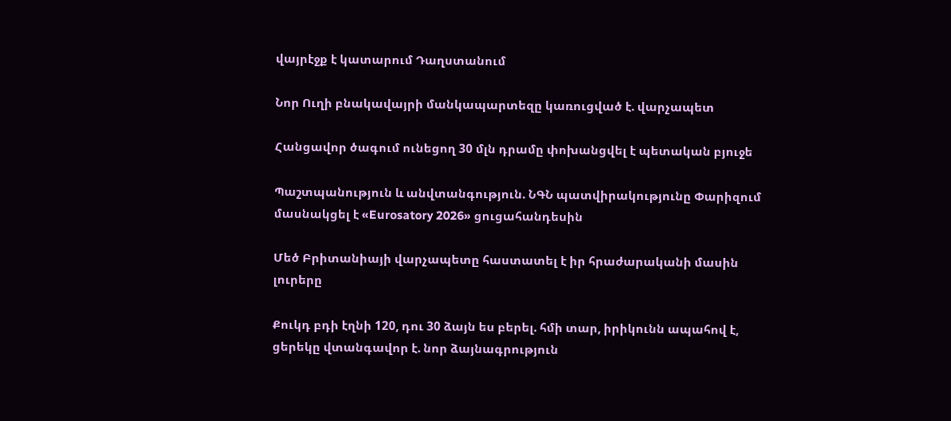վայրէջք է կատարում Դաղստանում

Նոր Ուղի բնակավայրի մանկապարտեզը կառուցված է. վարչապետ

Հանցավոր ծագում ունեցող 30 մլն դրամը փոխանցվել է պետական բյուջե

Պաշտպանություն և անվտանգություն. ՆԳՆ պատվիրակությունը Փարիզում մասնակցել է «Eurosatory 2026» ցուցահանդեսին

Մեծ Բրիտանիայի վարչապետը հաստատել է իր հրաժարականի մասին լուրերը

Քուկդ բդի էղնի 120, դու 30 ձայն ես բերել. հմի տար, իրիկունն ապահով է, ցերեկը վտանգավոր է. նոր ձայնագրություն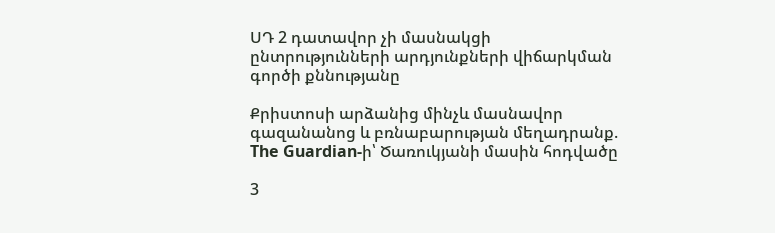ՍԴ 2 դատավոր չի մասնակցի ընտրությունների արդյունքների վիճարկման գործի քննությանը

Քրիստոսի արձանից մինչև մասնավոր գազանանոց և բռնաբարության մեղադրանք. The Guardian-ի՝ Ծառուկյանի մասին հոդվածը

3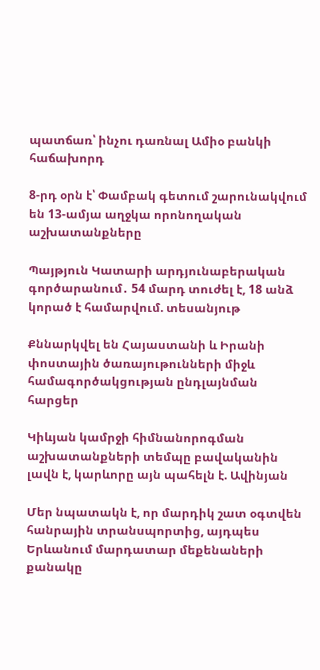պատճառ՝ ինչու դառնալ Ամիօ բանկի հաճախորդ

8-րդ օրն է՝ Փամբակ գետում շարունակվում են 13-ամյա աղջկա որոնողական աշխատանքները

Պայթյուն Կատարի արդյունաբերական գործարանում․ 54 մարդ տուժել է, 18 անձ կորած է համարվում. տեսանյութ

Քննարկվել են Հայաստանի և Իրանի փոստային ծառայութունների միջև համագործակցության ընդլայնման հարցեր

Կիևյան կամրջի հիմնանորոգման աշխատանքների տեմպը բավականին լավն է, կարևորը այն պահելն է. Ավինյան

Մեր նպատակն է, որ մարդիկ շատ օգտվեն հանրային տրանսպորտից, այդպես Երևանում մարդատար մեքենաների քանակը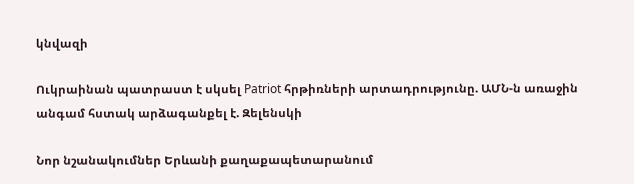կնվազի

Ուկրաինան պատրաստ է սկսել Patriot հրթիռների արտադրությունը. ԱՄՆ-ն առաջին անգամ հստակ արձագանքել է. Զելենսկի

Նոր նշանակումներ Երևանի քաղաքապետարանում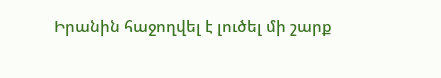Իրանին հաջողվել է լուծել մի շարք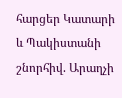հարցեր Կատարի և Պակիստանի շնորհիվ. Արաղչի